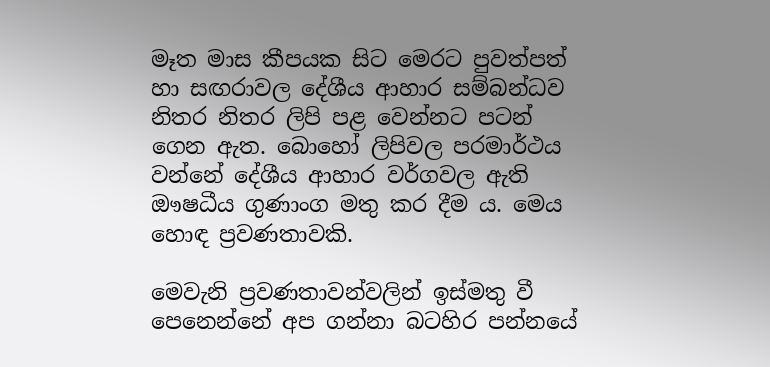මෑත මාස කීපයක සිට මෙරට පුවත්පත් හා සඟරාවල දේශීය ආහාර සම්බන්ධව නිතර නිතර ලිපි පළ වෙන්නට පටන් ගෙන ඇත. බොහෝ ලිපිවල පරමාර්ථය වන්නේ දේශීය ආහාර වර්ගවල ඇති ඖෂධීය ගුණාංග මතු කර දීම ය. මෙය හොඳ ප්‍රවණතාවකි.

මෙවැනි ප්‍රවණතාවන්වලින් ඉස්මතු වී පෙනෙන්නේ අප ගන්නා බටහිර පන්නයේ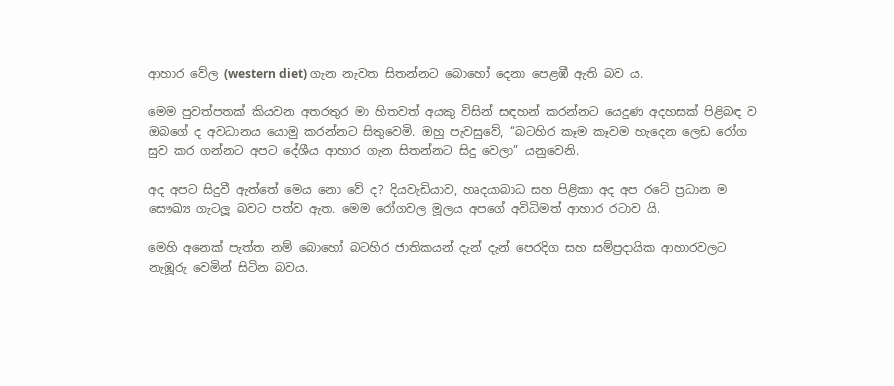ආහාර වේල (western diet) ගැන නැවත සිතන්නට බොහෝ දෙනා පෙළඹී ඇති බව ය.

මෙම පුවත්පතක් කියවන අතරතුර මා හිතවත් අයකු විසින් සඳහන් කරන්නට යෙදුණ අදහසක් පිළිබඳ ව ඔබගේ ද අවධානය යොමු කරන්නට සිතුවෙමි. ඔහු පැවසුවේ, ‘‘බටහිර කෑම කෑවම හැදෙන ලෙඩ රෝග සුව කර ගන්නට අපට දේශීය ආහාර ගැන සිතන්නට සිදු වෙලා” යනුවෙනි.

අද අපට සිදුවී ඇත්තේ මෙය නො වේ ද? දියවැඩියාව, හෘදයාබාධ සහ පිළිකා අද අප රටේ ප්‍රධාන ම සෞඛ්‍ය ගැටලූ බවට පත්ව ඇත. මෙම රෝගවල මූලය අපගේ අවිධිමත් ආහාර රටාව යි.

මෙහි අනෙක් පැත්ත නම් බොහෝ බටහිර ජාතිකයන් දැන් දැන් පෙරදිග සහ සම්ප්‍රදායික ආහාරවලට නැඹූරු වෙමින් සිටින බවය.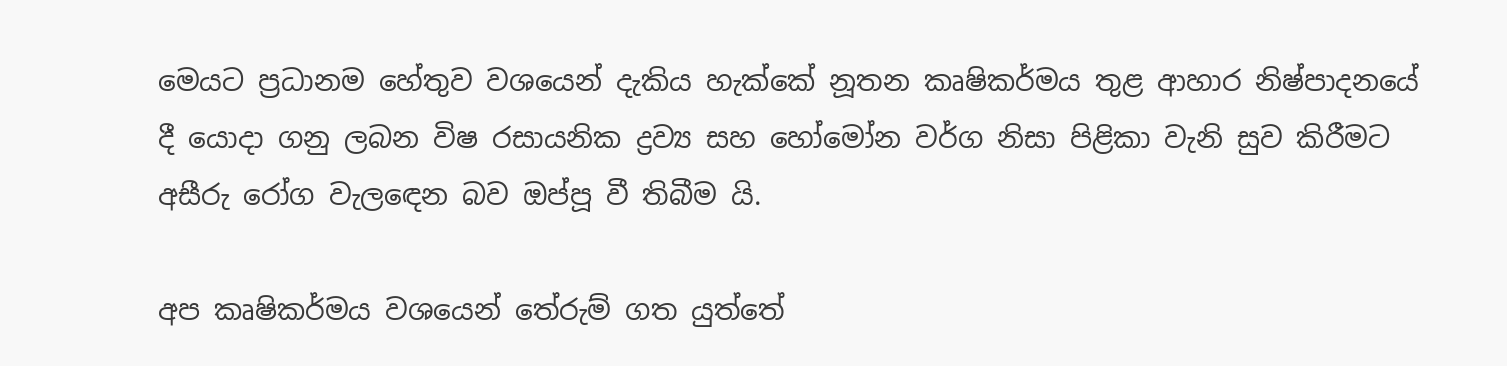මෙයට ප්‍රධානම හේතුව වශයෙන් දැකිය හැක්කේ නූතන කෘෂිකර්මය තුළ ආහාර නිෂ්පාදනයේ දී යොදා ගනු ලබන විෂ රසායනික ද්‍රව්‍ය සහ හෝමෝන වර්ග නිසා පිළිකා වැනි සුව කිරීමට අසීරු රෝග වැලඳෙන බව ඔප්පූ වී තිබීම යි.

අප කෘෂිකර්මය වශයෙන් තේරුම් ගත යුත්තේ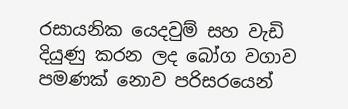රසායනික යෙදවුම් සහ වැඩි දියුණු කරන ලද බෝග වගාව පමණක් නොව පරිසරයෙන්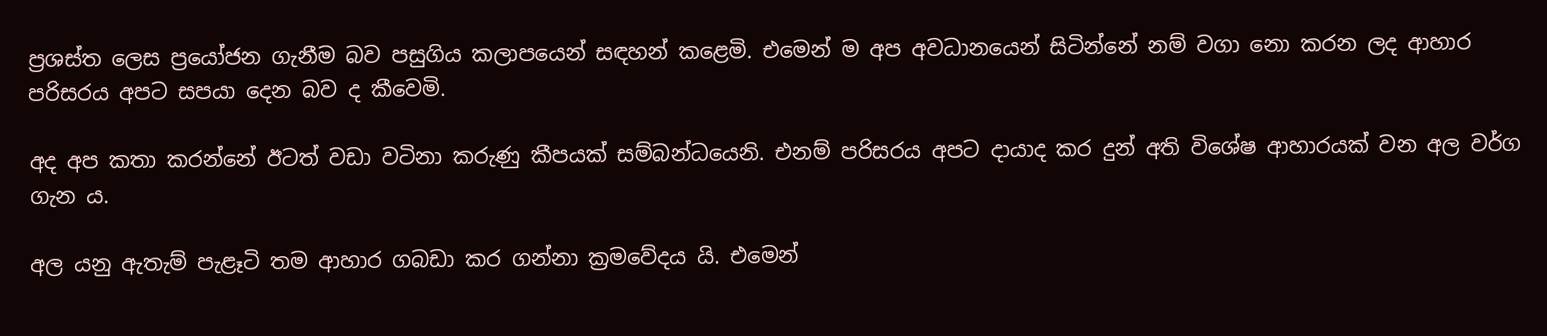ප්‍රශස්ත ලෙස ප්‍රයෝජන ගැනීම බව පසුගිය කලාපයෙන් සඳහන් කළෙමි. එමෙන් ම අප අවධානයෙන් සිටින්නේ නම් වගා නො කරන ලද ආහාර පරිසරය අපට සපයා දෙන බව ද කීවෙමි.

අද අප කතා කරන්නේ ඊටත් වඩා වටිනා කරුණු කීපයක් සම්බන්ධයෙනි. එනම් පරිසරය අපට දායාද කර දුන් අති විශේෂ ආහාරයක් වන අල වර්ග ගැන ය.

අල යනු ඇතැම් පැළෑටි තම ආහාර ගබඩා කර ගන්නා ක්‍රමවේදය යි. එමෙන්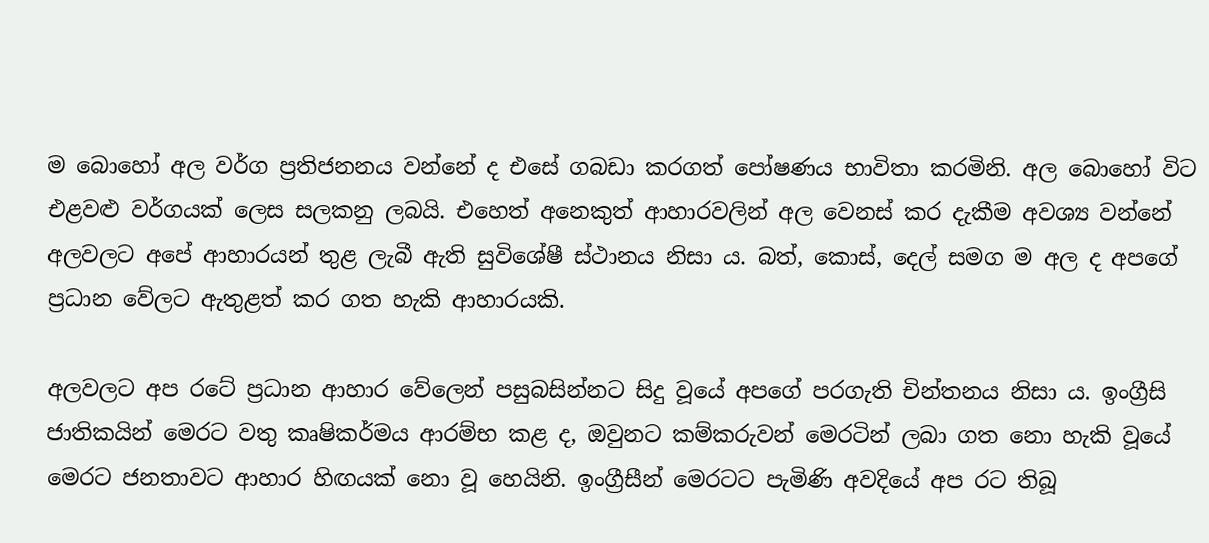ම බොහෝ අල වර්ග ප්‍රතිජනනය වන්නේ ද එසේ ගබඩා කරගත් පෝෂණය භාවිතා කරමිනි. අල බොහෝ විට එළවළු වර්ගයක් ලෙස සලකනු ලබයි. එහෙත් අනෙකුත් ආහාරවලින් අල වෙනස් කර දැකීම අවශ්‍ය වන්නේ අලවලට අපේ ආහාරයන් තුළ ලැබී ඇති සුවිශේෂී ස්ථානය නිසා ය. බත්, කොස්, දෙල් සමග ම අල ද අපගේ ප්‍රධාන වේලට ඇතුළත් කර ගත හැකි ආහාරයකි.

අලවලට අප රටේ ප්‍රධාන ආහාර වේලෙන් පසුබසින්නට සිදු වූයේ අපගේ පරගැති චින්තනය නිසා ය. ඉංග්‍රීසි ජාතිකයින් මෙරට වතු කෘෂිකර්මය ආරම්භ කළ ද, ඔවුනට කම්කරුවන් මෙරටින් ලබා ගත නො හැකි වූයේ මෙරට ජනතාවට ආහාර හිඟයක් නො වූ හෙයිනි. ඉංග්‍රීසීන් මෙරටට පැමිණි අවදියේ අප රට තිබූ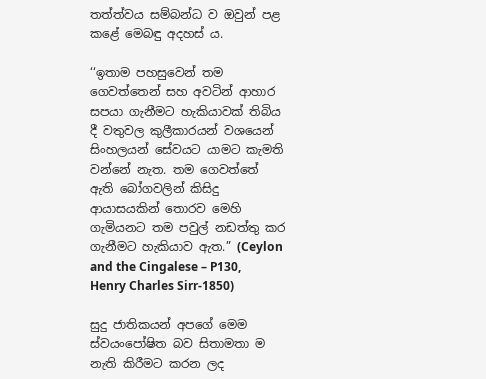තත්ත්වය සම්බන්ධ ව ඔවුන් පළ කළේ මෙබඳු අදහස් ය.

‘‘ඉතාම පහසුවෙන් තම ගෙවත්තෙන් සහ අවටින් ආහාර සපයා ගැනීමට හැකියාවක් තිබිය දී වතුවල කුලීකාරයන් වශයෙන් සිංහලයන් සේවයට යාමට කැමති වන්නේ නැත. තම ගෙවත්තේ ඇති බෝගවලින් කිසිදු ආයාසයකින් තොරව මෙහි ගැමියනට තම පවුල් නඩත්තු කර ගැනීමට හැකියාව ඇත.” (Ceylon and the Cingalese – P130, Henry Charles Sirr-1850)

සුදු ජාතිකයන් අපගේ මෙම ස්වයංපෝෂිත බව සිතාමතා ම නැති කිරීමට කරන ලද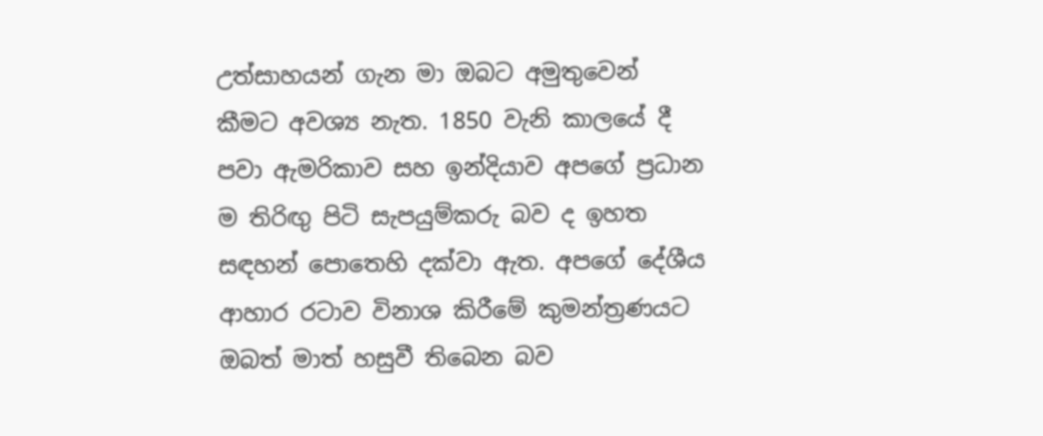උත්සාහයන් ගැන මා ඔබට අමුතුවෙන් කීමට අවශ්‍ය නැත. 1850 වැනි කාලයේ දී පවා ඇමරිකාව සහ ඉන්දියාව අපගේ ප්‍රධාන ම තිරිඟු පිටි සැපයුම්කරු බව ද ඉහත සඳහන් පොතෙහි දක්වා ඇත. අපගේ දේශීය ආහාර රටාව විනාශ කිරීමේ කුමන්ත්‍රණයට ඔබත් මාත් හසුවී තිබෙන බව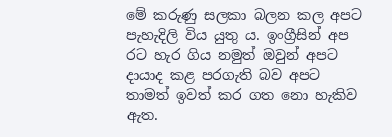මේ කරුණු සලකා බලන කල අපට පැහැදිලි විය යුතු ය. ඉංග්‍රීසින් අප රට හැර ගිය නමුත් ඔවුන් අපට දායාද කළ පරගැති බව අපට තාමත් ඉවත් කර ගත නො හැකිව ඇත.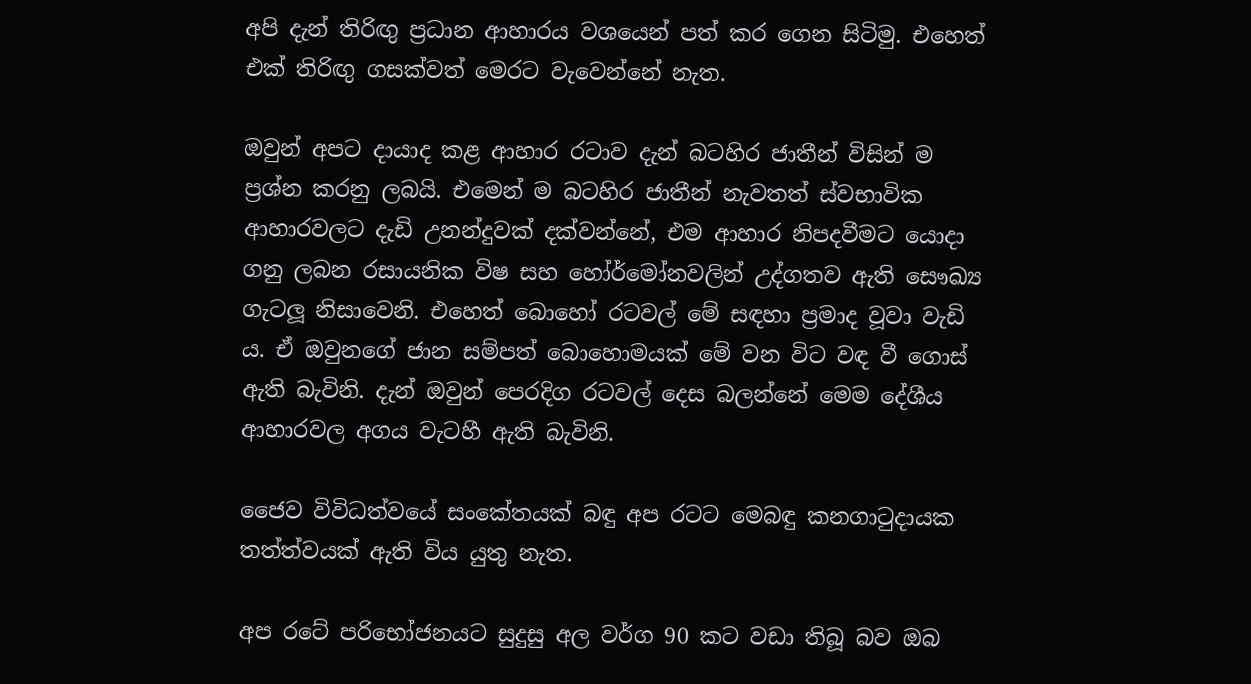අපි දැන් තිරිඟු ප්‍රධාන ආහාරය වශයෙන් පත් කර ගෙන සිටිමු. එහෙත් එක් තිරිඟු ගසක්වත් මෙරට වැවෙන්නේ නැත.

ඔවුන් අපට දායාද කළ ආහාර රටාව දැන් බටහිර ජාතීන් විසින් ම ප්‍රශ්න කරනු ලබයි. එමෙන් ම බටහිර ජාතීන් නැවතත් ස්වභාවික ආහාරවලට දැඩි උනන්දුවක් දක්වන්නේ, එම ආහාර නිපදවීමට යොදා ගනු ලබන රසායනික විෂ සහ හෝර්මෝනවලින් උද්ගතව ඇති සෞඛ්‍ය ගැටලූ නිසාවෙනි. එහෙත් බොහෝ රටවල් මේ සඳහා ප්‍රමාද වූවා වැඩි ය. ඒ ඔවුනගේ ජාන සම්පත් බොහොමයක් මේ වන විට වඳ වී ගොස් ඇති බැවිනි. දැන් ඔවුන් පෙරදිග රටවල් දෙස බලන්නේ මෙම දේශීය ආහාරවල අගය වැටහී ඇති බැවිනි.

ජෛව විවිධත්වයේ සංකේතයක් බඳු අප රටට මෙබඳු කනගාටුදායක තත්ත්වයක් ඇති විය යුතු නැත.

අප රටේ පරිභෝජනයට සුදුසු අල වර්ග 90 කට වඩා තිබූ බව ඔබ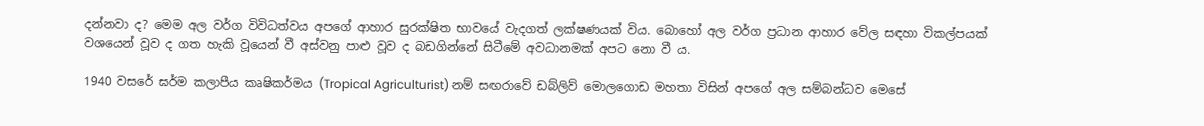දන්නවා ද? මෙම අල වර්ග විවිධත්වය අපගේ ආහාර සුරක්ෂිත භාවයේ වැදගත් ලක්ෂණයක් විය. බොහෝ අල වර්ග ප්‍රධාන ආහාර වේල සඳහා විකල්පයක් වශයෙන් වූව ද ගත හැකි වූයෙන් වී අස්වනු පාළු වූව ද බඩගින්නේ සිටීමේ අවධානමක් අපට නො වී ය.

1940 වසරේ ඝර්ම කලාපීය කෘෂිකර්මය (Tropical Agriculturist) නම් සඟරාවේ ඩබ්ලිව් මොලගොඩ මහතා විසින් අපගේ අල සම්බන්ධව මෙසේ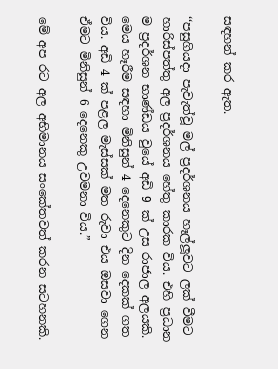සඳහන් කර ඇත.

‘‘පසුගියදා පැවැත්වූ මල් ප්‍රදර්ශනය හෑල්ලූවට ලක් වීමට හාරිස්පත්තු අල ප්‍රදර්ශනය හේතු කාරක විය. එහි ප්‍රධාන ම ප්‍රදර්ශන භාණ්ඩය වුයේ අඩි 9 ක් උස රාජාල අලයකි. මෙය හෑරීම සඳහා මිනිසුන් 4 දෙනෙකුට දින දෙකක් ගත විය. අඩි 4 ක් පළල මැස්සක් මත රුවා එය ඔසවා ගෙන ඒමට මිනිසුන් 6 දෙනෙකු උවමනා විය.”

මේ අප රට අල අභිමානය සංකේතවත් කරන සටහනකි.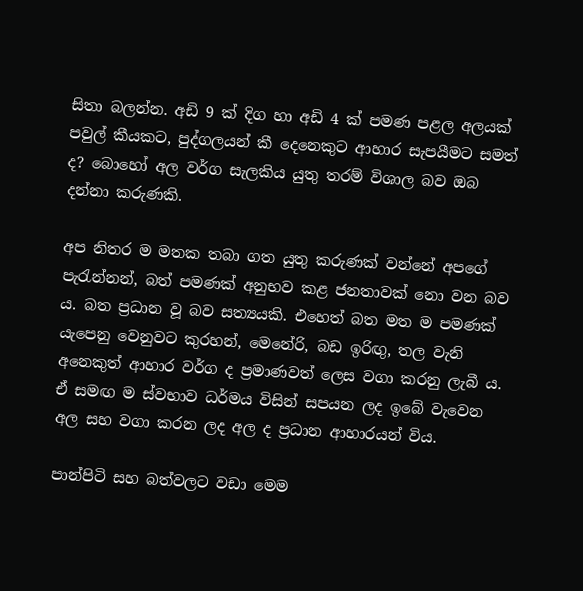සිතා බලන්න. අඩි 9 ක් දිග හා අඩි 4 ක් පමණ පළල අලයක් පවුල් කීයකට, පුද්ගලයන් කී දෙනෙකුට ආහාර සැපයීමට සමත් ද? බොහෝ අල වර්ග සැලකිය යුතු තරම් විශාල බව ඔබ දන්නා කරුණකි.

අප නිතර ම මතක තබා ගත යුතු කරුණක් වන්නේ අපගේ පැරැන්නන්, බත් පමණක් අනුභව කළ ජනතාවක් නො වන බව ය. බත ප්‍රධාන වූ බව සත්‍යයකි. එහෙත් බත මත ම පමණක් යැපෙනු වෙනුවට කුරහන්, මෙනේරි, බඩ ඉරිඟු, තල වැනි අනෙකුත් ආහාර වර්ග ද ප්‍රමාණවත් ලෙස වගා කරනු ලැබී ය. ඒ සමඟ ම ස්වභාව ධර්මය විසින් සපයන ලද ඉබේ වැවෙන අල සහ වගා කරන ලද අල ද ප්‍රධාන ආහාරයන් විය.

පාන්පිටි සහ බත්වලට වඩා මෙම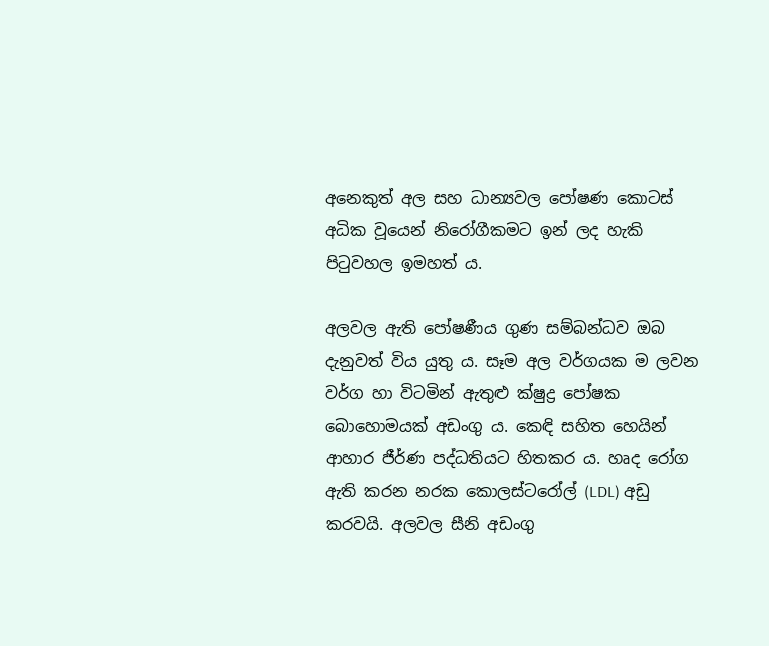අනෙකුත් අල සහ ධාන්‍යවල පෝෂණ කොටස් අධික වූයෙන් නිරෝගීකමට ඉන් ලද හැකි පිටුවහල ඉමහත් ය.

අලවල ඇති පෝෂණීය ගුණ සම්බන්ධව ඔබ දැනුවත් විය යුතු ය. සෑම අල වර්ගයක ම ලවන වර්ග හා විටමින් ඇතුළු ක්ෂුද්‍ර පෝෂක බොහොමයක් අඩංගු ය. කෙඳි සහිත හෙයින් ආහාර ජීර්ණ පද්ධතියට හිතකර ය. හෘද රෝග ඇති කරන නරක කොලස්ටරෝල් (LDL) අඩු කරවයි. අලවල සීනි අඩංගු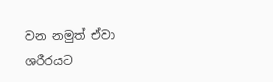වන නමුත් ඒවා ශරීරයට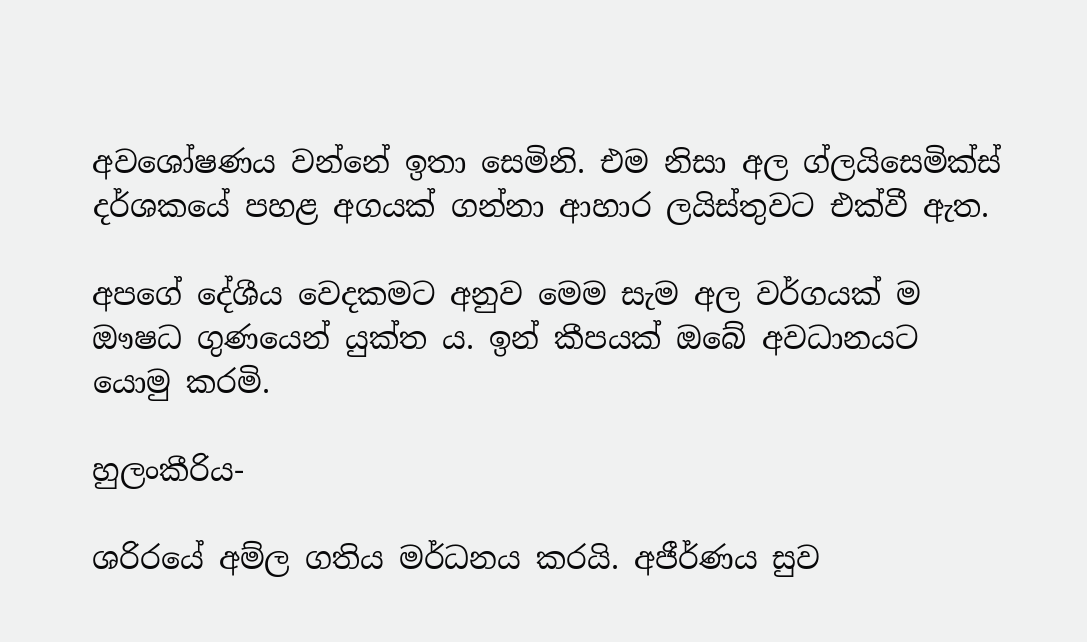අවශෝෂණය වන්නේ ඉතා සෙමිනි. එම නිසා අල ග්ලයිසෙමික්ස් දර්ශකයේ පහළ අගයක් ගන්නා ආහාර ලයිස්තුවට එක්වී ඇත.

අපගේ දේශීය වෙදකමට අනුව මෙම සැම අල වර්ගයක් ම ඖෂධ ගුණයෙන් යුක්ත ය. ඉන් කීපයක් ඔබේ අවධානයට යොමු කරමි.

හුලංකීරිය-

ශරිරයේ අම්ල ගතිය මර්ධනය කරයි. අජීර්ණය සුව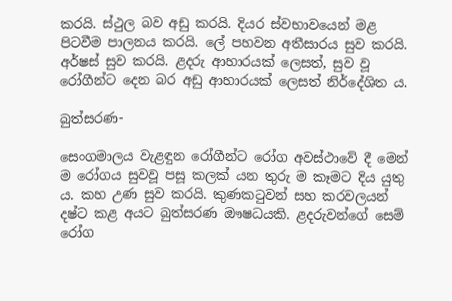කරයි. ස්ථුල බව අඩු කරයි. දියර ස්වභාවයෙන් මළ පිටවීම පාලනය කරයි. ලේ පහවන අතීසාරය සුව කරයි. අර්ෂස් සුව කරයි. ළදරු ආහාරයක් ලෙසත්, සුව වූ රෝගීන්ට දෙන බර අඩු ආහාරයක් ලෙසත් නිර්දේශිත ය.

බුත්සරණ-

සෙංගමාලය වැළඳුන රෝගීන්ට රෝග අවස්ථාවේ දී මෙන් ම රෝගය සුවවූ පසූ කලක් යන තුරු ම කෑමට දිය යුතු ය. කහ උණ සුව කරයි. කුණකටුවන් සහ කරවලයන් දෂ්ට කළ අයට බුත්සරණ ඖෂධයකි. ළදරුවන්ගේ සෙම් රෝග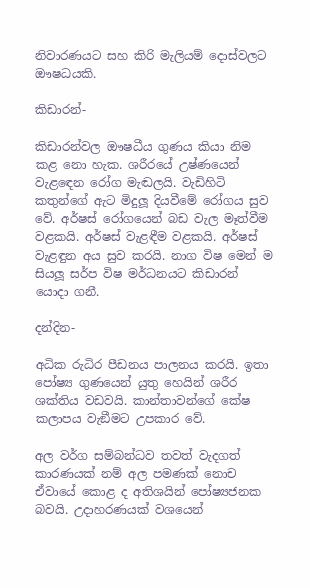නිවාරණයට සහ කිරි මැලියම් දොස්වලට ඖෂධයකි.

කිඩාරන්-

කිඩාරන්වල ඖෂධීය ගුණය කියා නිම කළ නො හැක. ශරීරයේ උෂ්ණයෙන් වැළඳෙන රෝග මැඬලයි. වැඩිහිටි කතුන්ගේ ඇට මිදුලූ දියවීමේ රෝගය සුව වේ. අර්ෂස් රෝගයෙන් බඩ වැල මෑත්වීම වළකයි. අර්ෂස් වැළඳීම වළකයි. අර්ෂස් වැළඳුන අය සුව කරයි. නාග විෂ මෙන් ම සියලූ සර්ප විෂ මර්ධනයට කිඩාරන් යොදා ගනී.

දන්දින-

අධික රුධිර පීඩනය පාලනය කරයි. ඉතා පෝෂ්‍ය ගුණයෙන් යුතු හෙයින් ශරීර ශක්තිය වඩවයි. කාන්තාවන්ගේ කේෂ කලාපය වැඞීමට උපකාර වේ.

අල වර්ග සම්බන්ධව තවත් වැදගත් කාරණයක් නම් අල පමණක් නොච ඒවායේ කොළ ද අතිශයින් පෝෂ්‍යජනක බවයි. උදාහරණයක් වශයෙන්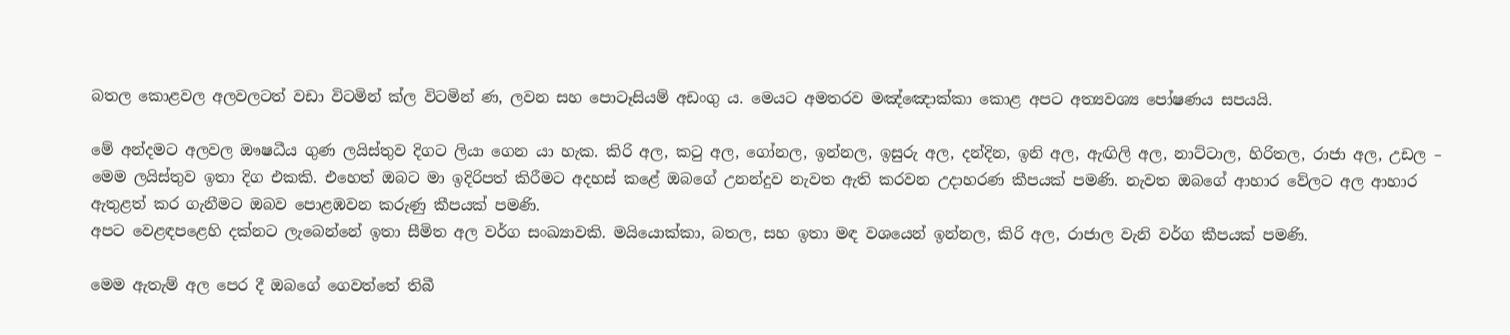බතල කොළවල අලවලටත් වඩා විටමින් ක්‍ල විටමින් ණ, ලවන සහ පොටෑසියම් අඩංගු ය. මෙයට අමතරව මඤ්ඤොක්කා කොළ අපට අත්‍යවශ්‍ය පෝෂණය සපයයි.

මේ අන්දමට අලවල ඖෂධීය ගුණ ලයිස්තුව දිගට ලියා ගෙන යා හැක. කිරි අල, කටු අල, ගෝනල, ඉන්නල, ඉසුරු අල, දන්දින, ඉනි අල, ඇඟිලි අල, නාට්ටාල, හිරිතල, රාජා අල, උඩල – මෙම ලයිස්තුව ඉතා දිග එකකි. එහෙත් ඔබට මා ඉදිරිපත් කිරීමට අදහස් කළේ ඔබගේ උනන්දුව නැවත ඇති කරවන උදාහරණ කීපයක් පමණි. නැවත ඔබගේ ආහාර වේලට අල ආහාර ඇතුළත් කර ගැනීමට ඔබව පොළඹවන කරුණු කීපයක් පමණි.
අපට වෙළඳපළෙහි දක්නට ලැබෙන්නේ ඉතා සීමිත අල වර්ග සංඛ්‍යාවකි. මයියොක්කා, බතල, සහ ඉතා මඳ වශයෙන් ඉන්නල, කිරි අල, රාජාල වැනි වර්ග කීපයක් පමණි.

මෙම ඇතැම් අල පෙර දී ඔබගේ ගෙවත්තේ තිබී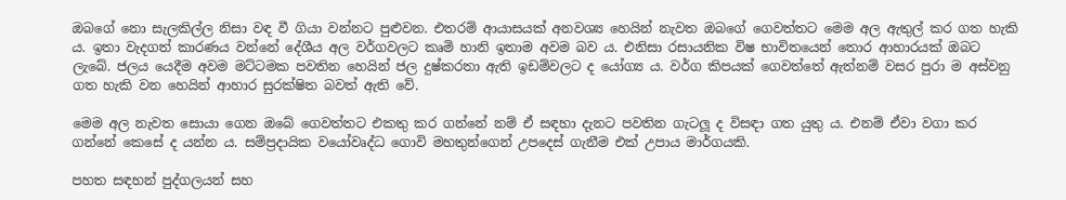ඔබගේ නො සැලකිල්ල නිසා වඳ වී ගියා වන්නට පුළුවන. එතරම් ආයාසයක් අනවශ්‍ය හෙයින් නැවත ඔබගේ ගෙවත්තට මෙම අල ඇතුල් කර ගත හැකි ය. ඉතා වැදගත් කාරණය වන්නේ දේශීය අල වර්ගවලට කෘමි හානි ඉතාම අවම බව ය. එනිසා රසායනික විෂ භාවිතයෙන් තොර ආහාරයක් ඔබට ලැබේ. ජලය යෙදීම අවම මට්ටමක පවතින හෙයින් ජල දුෂ්කරතා ඇති ඉඩම්වලට ද යෝග්‍ය ය. වර්ග කිපයක් ගෙවත්තේ ඇත්නම් වසර පුරා ම අස්වනු ගත හැකි වන හෙයින් ආහාර සුරක්ෂිත බවත් ඇති වේ.

මෙම අල නැවත සොයා ගෙන ඔබේ ගෙවත්තට එකතු කර ගන්නේ නම් ඒ සඳහා දැනට පවතින ගැටලූ ද විසඳා ගත යුතු ය. එනම් ඒවා වගා කර ගන්නේ කෙසේ ද යන්න ය. සම්ප්‍රදායික වයෝවෘද්ධ ගොවි මහතුන්ගෙන් උපදෙස් ගැනීම එක් උපාය මාර්ගයකි.

පහත සඳහන් පුද්ගලයන් සහ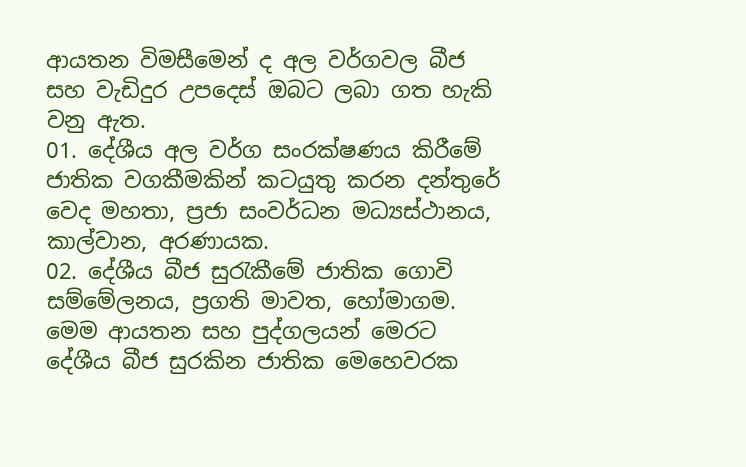ආයතන විමසීමෙන් ද අල වර්ගවල බීජ සහ වැඩිදුර උපදෙස් ඔබට ලබා ගත හැකි වනු ඇත.
01. දේශීය අල වර්ග සංරක්ෂණය කිරීමේ ජාතික වගකීමකින් කටයුතු කරන දන්තුරේ වෙද මහතා, ප්‍රජා සංවර්ධන මධ්‍යස්ථානය, කාල්වාන, අරණායක.
02. දේශීය බීජ සුරැකීමේ ජාතික ගොවි සම්මේලනය, ප්‍රගති මාවත, හෝමාගම.
මෙම ආයතන සහ පුද්ගලයන් මෙරට දේශීය බීජ සුරකින ජාතික මෙහෙවරක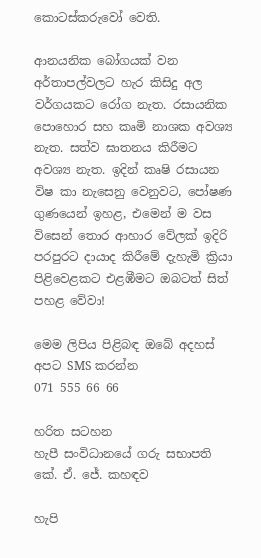කොටස්කරුවෝ වෙති.

ආනයනික බෝගයක් වන අර්තාපල්වලට හැර කිසිදු අල වර්ගයකට රෝග නැත. රසායනික පොහොර සහ කෘමි නාශක අවශ්‍ය නැත. සත්ව ඝාතනය කිරීමට අවශ්‍ය නැත. ඉදින් කෘෂි රසායන විෂ කා නැසෙනු වෙනුවට, පෝෂණ ගුණයෙන් ඉහළ, එමෙන් ම වස විසෙන් තොර ආහාර වේලක් ඉදිරි පරපුරට දායාද කිරීමේ දැහැමි ක්‍රියා පිළිවෙළකට එළඹීමට ඔබටත් සිත් පහළ වේවා!

මෙම ලිපිය පිළිබඳ ඔබේ අදහස්
අපට SMS කරන්න
071 555 66 66

හරිත සටහන
හැපී සංවිධානයේ ගරු සභාපති
කේ. ඒ. ජේ. කහඳව

හැපි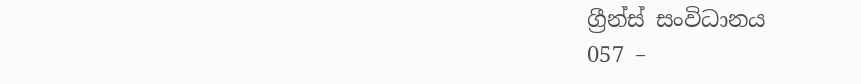ග්‍රීන්ස් සංවිධානය
057 –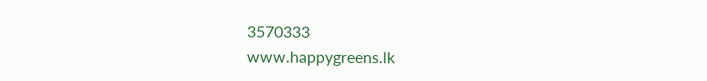3570333
www.happygreens.lk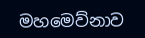මහමෙව්නාව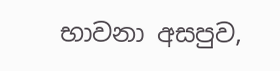භාවනා අසපුව,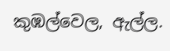කුඹල්වෙල, ඇල්ල.